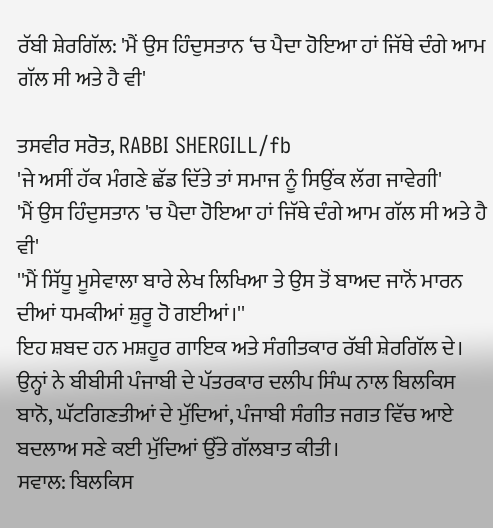ਰੱਬੀ ਸ਼ੇਰਗਿੱਲ: 'ਮੈਂ ਉਸ ਹਿੰਦੁਸਤਾਨ ‘ਚ ਪੈਦਾ ਹੋਇਆ ਹਾਂ ਜਿੱਥੇ ਦੰਗੇ ਆਮ ਗੱਲ ਸੀ ਅਤੇ ਹੈ ਵੀ'

ਤਸਵੀਰ ਸਰੋਤ, RABBI SHERGILL/fb
'ਜੇ ਅਸੀਂ ਹੱਕ ਮੰਗਣੇ ਛੱਡ ਦਿੱਤੇ ਤਾਂ ਸਮਾਜ ਨੂੰ ਸਿਉਂਕ ਲੱਗ ਜਾਵੇਗੀ'
'ਮੈਂ ਉਸ ਹਿੰਦੁਸਤਾਨ 'ਚ ਪੈਦਾ ਹੋਇਆ ਹਾਂ ਜਿੱਥੇ ਦੰਗੇ ਆਮ ਗੱਲ ਸੀ ਅਤੇ ਹੈ ਵੀ'
''ਮੈਂ ਸਿੱਧੂ ਮੂਸੇਵਾਲਾ ਬਾਰੇ ਲੇਖ ਲਿਖਿਆ ਤੇ ਉਸ ਤੋਂ ਬਾਅਦ ਜਾਨੋਂ ਮਾਰਨ ਦੀਆਂ ਧਮਕੀਆਂ ਸ਼ੁਰੂ ਹੋ ਗਈਆਂ।''
ਇਹ ਸ਼ਬਦ ਹਨ ਮਸ਼ਹੂਰ ਗਾਇਕ ਅਤੇ ਸੰਗੀਤਕਾਰ ਰੱਬੀ ਸ਼ੇਰਗਿੱਲ ਦੇ। ਉਨ੍ਹਾਂ ਨੇ ਬੀਬੀਸੀ ਪੰਜਾਬੀ ਦੇ ਪੱਤਰਕਾਰ ਦਲੀਪ ਸਿੰਘ ਨਾਲ ਬਿਲਕਿਸ ਬਾਨੋ, ਘੱਟਗਿਣਤੀਆਂ ਦੇ ਮੁੱਦਿਆਂ, ਪੰਜਾਬੀ ਸੰਗੀਤ ਜਗਤ ਵਿੱਚ ਆਏ ਬਦਲਾਅ ਸਣੇ ਕਈ ਮੁੱਦਿਆਂ ਉੱਤੇ ਗੱਲਬਾਤ ਕੀਤੀ।
ਸਵਾਲ: ਬਿਲਕਿਸ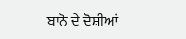ਬਾਨੋ ਦੇ ਦੋਸ਼ੀਆਂ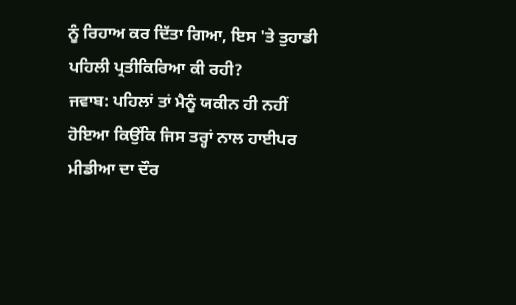ਨੂੰ ਰਿਹਾਅ ਕਰ ਦਿੱਤਾ ਗਿਆ, ਇਸ 'ਤੇ ਤੁਹਾਡੀ ਪਹਿਲੀ ਪ੍ਰਤੀਕਿਰਿਆ ਕੀ ਰਹੀ?
ਜਵਾਬ: ਪਹਿਲਾਂ ਤਾਂ ਮੈਨੂੰ ਯਕੀਨ ਹੀ ਨਹੀਂ ਹੋਇਆ ਕਿਉਂਕਿ ਜਿਸ ਤਰ੍ਹਾਂ ਨਾਲ ਹਾਈਪਰ ਮੀਡੀਆ ਦਾ ਦੌਰ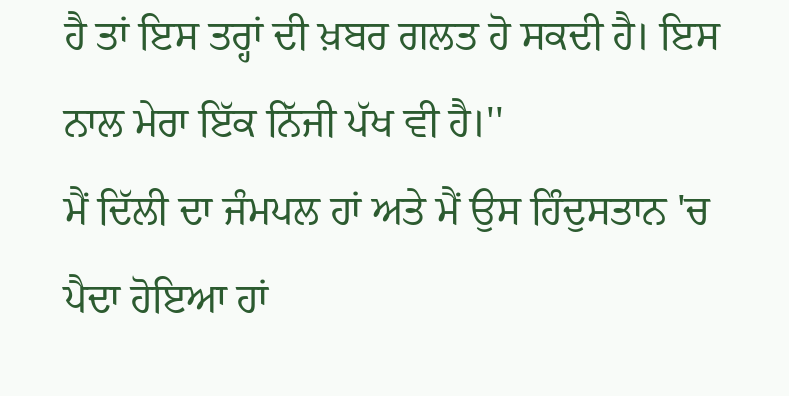ਹੈ ਤਾਂ ਇਸ ਤਰ੍ਹਾਂ ਦੀ ਖ਼ਬਰ ਗਲਤ ਹੋ ਸਕਦੀ ਹੈ। ਇਸ ਨਾਲ ਮੇਰਾ ਇੱਕ ਨਿੱਜੀ ਪੱਖ ਵੀ ਹੈ।''
ਮੈਂ ਦਿੱਲੀ ਦਾ ਜੰਮਪਲ ਹਾਂ ਅਤੇ ਮੈਂ ਉਸ ਹਿੰਦੁਸਤਾਨ 'ਚ ਪੈਦਾ ਹੋਇਆ ਹਾਂ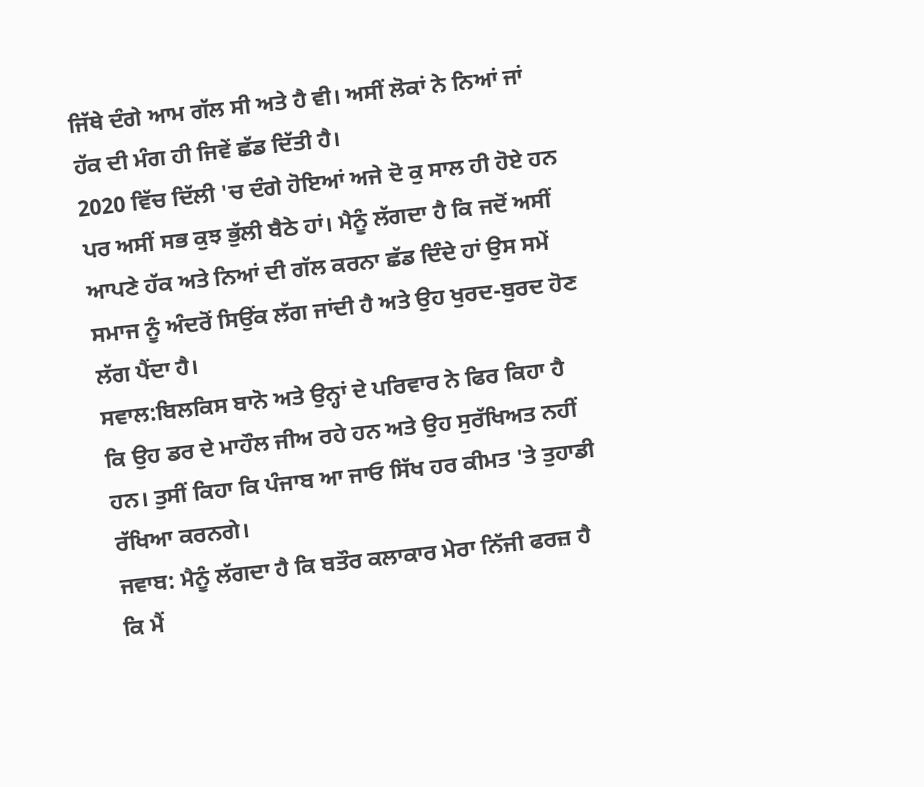ਜਿੱਥੇ ਦੰਗੇ ਆਮ ਗੱਲ ਸੀ ਅਤੇ ਹੈ ਵੀ। ਅਸੀਂ ਲੋਕਾਂ ਨੇ ਨਿਆਂ ਜਾਂ ਹੱਕ ਦੀ ਮੰਗ ਹੀ ਜਿਵੇਂ ਛੱਡ ਦਿੱਤੀ ਹੈ।
2020 ਵਿੱਚ ਦਿੱਲੀ 'ਚ ਦੰਗੇ ਹੋਇਆਂ ਅਜੇ ਦੋ ਕੁ ਸਾਲ ਹੀ ਹੋਏ ਹਨ ਪਰ ਅਸੀਂ ਸਭ ਕੁਝ ਭੁੱਲੀ ਬੈਠੇ ਹਾਂ। ਮੈਨੂੰ ਲੱਗਦਾ ਹੈ ਕਿ ਜਦੋਂ ਅਸੀਂ ਆਪਣੇ ਹੱਕ ਅਤੇ ਨਿਆਂ ਦੀ ਗੱਲ ਕਰਨਾ ਛੱਡ ਦਿੰਦੇ ਹਾਂ ਉਸ ਸਮੇਂ ਸਮਾਜ ਨੂੰ ਅੰਦਰੋਂ ਸਿਉਂਕ ਲੱਗ ਜਾਂਦੀ ਹੈ ਅਤੇ ਉਹ ਖੁਰਦ-ਬੁਰਦ ਹੋਣ ਲੱਗ ਪੈਂਦਾ ਹੈ।
ਸਵਾਲ:ਬਿਲਕਿਸ ਬਾਨੋ ਅਤੇ ਉਨ੍ਹਾਂ ਦੇ ਪਰਿਵਾਰ ਨੇ ਫਿਰ ਕਿਹਾ ਹੈ ਕਿ ਉਹ ਡਰ ਦੇ ਮਾਹੌਲ ਜੀਅ ਰਹੇ ਹਨ ਅਤੇ ਉਹ ਸੁਰੱਖਿਅਤ ਨਹੀਂ ਹਨ। ਤੁਸੀਂ ਕਿਹਾ ਕਿ ਪੰਜਾਬ ਆ ਜਾਓ ਸਿੱਖ ਹਰ ਕੀਮਤ 'ਤੇ ਤੁਹਾਡੀ ਰੱਖਿਆ ਕਰਨਗੇ।
ਜਵਾਬ: ਮੈਨੂੰ ਲੱਗਦਾ ਹੈ ਕਿ ਬਤੌਰ ਕਲਾਕਾਰ ਮੇਰਾ ਨਿੱਜੀ ਫਰਜ਼ ਹੈ ਕਿ ਮੈਂ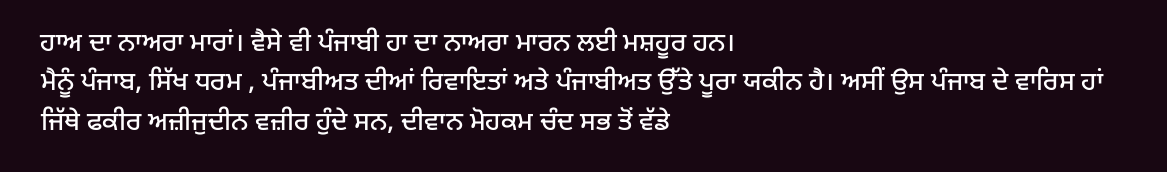ਹਾਅ ਦਾ ਨਾਅਰਾ ਮਾਰਾਂ। ਵੈਸੇ ਵੀ ਪੰਜਾਬੀ ਹਾ ਦਾ ਨਾਅਰਾ ਮਾਰਨ ਲਈ ਮਸ਼ਹੂਰ ਹਨ।
ਮੈਨੂੰ ਪੰਜਾਬ, ਸਿੱਖ ਧਰਮ , ਪੰਜਾਬੀਅਤ ਦੀਆਂ ਰਿਵਾਇਤਾਂ ਅਤੇ ਪੰਜਾਬੀਅਤ ਉੱਤੇ ਪੂਰਾ ਯਕੀਨ ਹੈ। ਅਸੀਂ ਉਸ ਪੰਜਾਬ ਦੇ ਵਾਰਿਸ ਹਾਂ ਜਿੱਥੇ ਫਕੀਰ ਅਜ਼ੀਜੁਦੀਨ ਵਜ਼ੀਰ ਹੁੰਦੇ ਸਨ, ਦੀਵਾਨ ਮੋਹਕਮ ਚੰਦ ਸਭ ਤੋਂ ਵੱਡੇ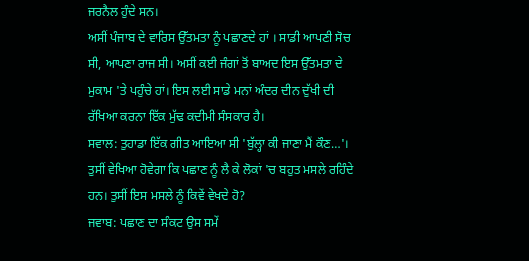ਜਰਨੈਲ ਹੁੰਦੇ ਸਨ।
ਅਸੀਂ ਪੰਜਾਬ ਦੇ ਵਾਰਿਸ ਉੱਤਮਤਾ ਨੂੰ ਪਛਾਣਦੇ ਹਾਂ । ਸਾਡੀ ਆਪਣੀ ਸੋਚ ਸੀ, ਆਪਣਾ ਰਾਜ ਸੀ। ਅਸੀਂ ਕਈ ਜੰਗਾਂ ਤੋਂ ਬਾਅਦ ਇਸ ਉੱਤਮਤਾ ਦੇ ਮੁਕਾਮ 'ਤੇ ਪਹੁੰਚੇ ਹਾਂ। ਇਸ ਲਈ ਸਾਡੇ ਮਨਾਂ ਅੰਦਰ ਦੀਨ ਦੁੱਖੀ ਦੀ ਰੱਖਿਆ ਕਰਨਾ ਇੱਕ ਮੁੱਢ ਕਦੀਮੀ ਸੰਸਕਾਰ ਹੈ।
ਸਵਾਲ: ਤੁਹਾਡਾ ਇੱਕ ਗੀਤ ਆਇਆ ਸੀ 'ਬੁੱਲ੍ਹਾ ਕੀ ਜਾਣਾ ਮੈਂ ਕੌਣ…'। ਤੁਸੀਂ ਵੇਖਿਆ ਹੋਵੇਗਾ ਕਿ ਪਛਾਣ ਨੂੰ ਲੈ ਕੇ ਲੋਕਾਂ 'ਚ ਬਹੁਤ ਮਸਲੇ ਰਹਿੰਦੇ ਹਨ। ਤੁਸੀਂ ਇਸ ਮਸਲੇ ਨੂੰ ਕਿਵੇਂ ਵੇਖਦੇ ਹੋ?
ਜਵਾਬ: ਪਛਾਣ ਦਾ ਸੰਕਟ ਉਸ ਸਮੇਂ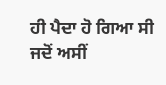ਹੀ ਪੈਦਾ ਹੋ ਗਿਆ ਸੀ ਜਦੋਂ ਅਸੀਂ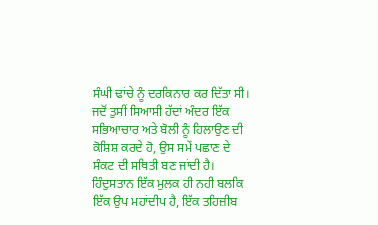ਸੰਘੀ ਢਾਂਚੇ ਨੂੰ ਦਰਕਿਨਾਰ ਕਰ ਦਿੱਤਾ ਸੀ।
ਜਦੋਂ ਤੁਸੀਂ ਸਿਆਸੀ ਹੱਦਾਂ ਅੰਦਰ ਇੱਕ ਸਭਿਆਚਾਰ ਅਤੇ ਬੋਲੀ ਨੂੰ ਹਿਲਾਉਣ ਦੀ ਕੋਸ਼ਿਸ਼ ਕਰਦੇ ਹੋ, ਉਸ ਸਮੇਂ ਪਛਾਣ ਦੇ ਸੰਕਟ ਦੀ ਸਥਿਤੀ ਬਣ ਜਾਂਦੀ ਹੈ।
ਹਿੰਦੁਸਤਾਨ ਇੱਕ ਮੁਲਕ ਹੀ ਨਹੀ ਬਲਕਿ ਇੱਕ ਉਪ ਮਹਾਂਦੀਪ ਹੈ, ਇੱਕ ਤਹਿਜ਼ੀਬ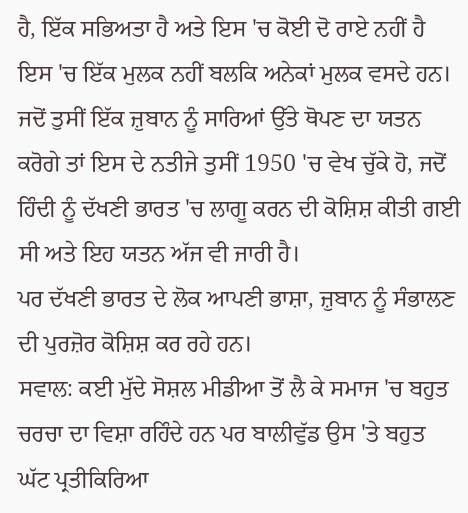ਹੈ, ਇੱਕ ਸਭਿਅਤਾ ਹੈ ਅਤੇ ਇਸ 'ਚ ਕੋਈ ਦੋ ਰਾਏ ਨਹੀਂ ਹੈ ਇਸ 'ਚ ਇੱਕ ਮੁਲਕ ਨਹੀਂ ਬਲਕਿ ਅਨੇਕਾਂ ਮੁਲਕ ਵਸਦੇ ਹਨ।
ਜਦੋਂ ਤੁਸੀਂ ਇੱਕ ਜ਼ੁਬਾਨ ਨੂੰ ਸਾਰਿਆਂ ਉੱਤੇ ਥੋਪਣ ਦਾ ਯਤਨ ਕਰੋਗੇ ਤਾਂ ਇਸ ਦੇ ਨਤੀਜੇ ਤੁਸੀਂ 1950 'ਚ ਵੇਖ ਚੁੱਕੇ ਹੋ, ਜਦੋਂ ਹਿੰਦੀ ਨੂੰ ਦੱਖਣੀ ਭਾਰਤ 'ਚ ਲਾਗੂ ਕਰਨ ਦੀ ਕੋਸ਼ਿਸ਼ ਕੀਤੀ ਗਈ ਸੀ ਅਤੇ ਇਹ ਯਤਨ ਅੱਜ ਵੀ ਜਾਰੀ ਹੈ।
ਪਰ ਦੱਖਣੀ ਭਾਰਤ ਦੇ ਲੋਕ ਆਪਣੀ ਭਾਸ਼ਾ, ਜ਼ੁਬਾਨ ਨੂੰ ਸੰਭਾਲਣ ਦੀ ਪੁਰਜ਼ੋਰ ਕੋਸ਼ਿਸ਼ ਕਰ ਰਹੇ ਹਨ।
ਸਵਾਲ: ਕਈ ਮੁੱਦੇ ਸੋਸ਼ਲ ਮੀਡੀਆ ਤੋਂ ਲੈ ਕੇ ਸਮਾਜ 'ਚ ਬਹੁਤ ਚਰਚਾ ਦਾ ਵਿਸ਼ਾ ਰਹਿੰਦੇ ਹਨ ਪਰ ਬਾਲੀਵੁੱਡ ਉਸ 'ਤੇ ਬਹੁਤ ਘੱਟ ਪ੍ਰਤੀਕਿਰਿਆ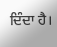ਦਿੰਦਾ ਹੈ।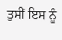ਤੁਸੀਂ ਇਸ ਨੂੰ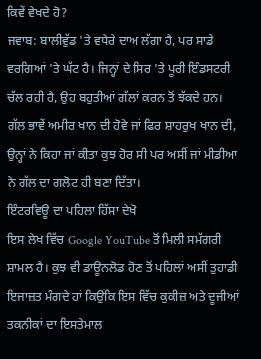ਕਿਵੇਂ ਵੇਖਦੇ ਹੋ?
ਜਵਾਬ: ਬਾਲੀਵੁੱਡ 'ਤੇ ਵਧੇਰੇ ਦਾਅ ਲੱਗਾ ਹੈ, ਪਰ ਸਾਡੇ ਵਰਗਿਆਂ 'ਤੇ ਘੱਟ ਹੈ। ਜਿਨ੍ਹਾਂ ਦੇ ਸਿਰ 'ਤੇ ਪੂਰੀ ਇੰਡਸਟਰੀ ਚੱਲ ਰਹੀ ਹੈ, ਉਹ ਬਹੁਤੀਆਂ ਗੱਲਾਂ ਕਰਨ ਤੋਂ ਝੱਕਦੇ ਹਨ।
ਗੱਲ ਭਾਵੇਂ ਅਮੀਰ ਖਾਨ ਦੀ ਹੋਵੇ ਜਾਂ ਫਿਰ ਸ਼ਾਹਰੁਖ ਖਾਨ ਦੀ, ਉਨ੍ਹਾਂ ਨੇ ਕਿਹਾ ਜਾਂ ਕੀਤਾ ਕੁਝ ਹੋਰ ਸੀ ਪਰ ਅਸੀਂ ਜਾਂ ਮੀਡੀਆ ਨੇ ਗੱਲ ਦਾ ਗਲੋਟ ਹੀ ਬਣਾ ਦਿੱਤਾ।
ਇੰਟਰਵਿਊ ਦਾ ਪਹਿਲਾ ਹਿੱਸਾ ਦੇਖੋ
ਇਸ ਲੇਖ ਵਿੱਚ Google YouTube ਤੋਂ ਮਿਲੀ ਸਮੱਗਰੀ ਸ਼ਾਮਲ ਹੈ। ਕੁਝ ਵੀ ਡਾਊਨਲੋਡ ਹੋਣ ਤੋਂ ਪਹਿਲਾਂ ਅਸੀਂ ਤੁਹਾਡੀ ਇਜਾਜ਼ਤ ਮੰਗਦੇ ਹਾਂ ਕਿਉਂਕਿ ਇਸ ਵਿੱਚ ਕੁਕੀਜ਼ ਅਤੇ ਦੂਜੀਆਂ ਤਕਨੀਕਾਂ ਦਾ ਇਸਤੇਮਾਲ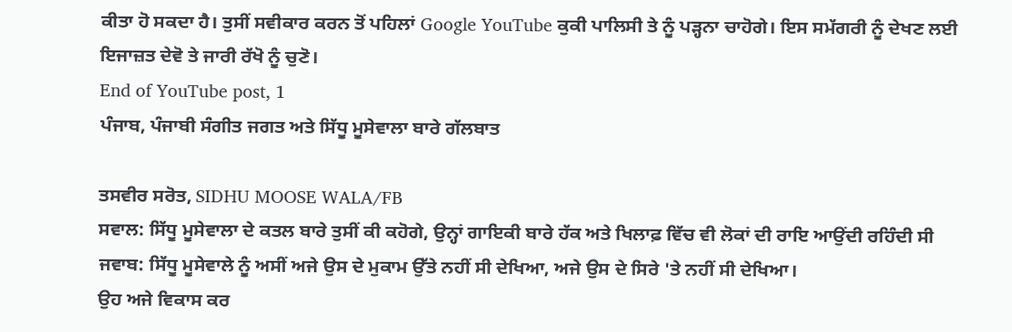ਕੀਤਾ ਹੋ ਸਕਦਾ ਹੈ। ਤੁਸੀਂ ਸਵੀਕਾਰ ਕਰਨ ਤੋਂ ਪਹਿਲਾਂ Google YouTube ਕੁਕੀ ਪਾਲਿਸੀ ਤੇ ਨੂੰ ਪੜ੍ਹਨਾ ਚਾਹੋਗੇ। ਇਸ ਸਮੱਗਰੀ ਨੂੰ ਦੇਖਣ ਲਈ ਇਜਾਜ਼ਤ ਦੇਵੋ ਤੇ ਜਾਰੀ ਰੱਖੋ ਨੂੰ ਚੁਣੋ।
End of YouTube post, 1
ਪੰਜਾਬ, ਪੰਜਾਬੀ ਸੰਗੀਤ ਜਗਤ ਅਤੇ ਸਿੱਧੂ ਮੂਸੇਵਾਲਾ ਬਾਰੇ ਗੱਲਬਾਤ

ਤਸਵੀਰ ਸਰੋਤ, SIDHU MOOSE WALA/FB
ਸਵਾਲ: ਸਿੱਧੂ ਮੂਸੇਵਾਲਾ ਦੇ ਕਤਲ ਬਾਰੇ ਤੁਸੀਂ ਕੀ ਕਹੋਗੇ, ਉਨ੍ਹਾਂ ਗਾਇਕੀ ਬਾਰੇ ਹੱਕ ਅਤੇ ਖਿਲਾਫ਼ ਵਿੱਚ ਵੀ ਲੋਕਾਂ ਦੀ ਰਾਇ ਆਉਂਦੀ ਰਹਿੰਦੀ ਸੀ
ਜਵਾਬ: ਸਿੱਧੂ ਮੂਸੇਵਾਲੇ ਨੂੰ ਅਸੀਂ ਅਜੇ ਉਸ ਦੇ ਮੁਕਾਮ ਉੱਤੇ ਨਹੀਂ ਸੀ ਦੇਖਿਆ, ਅਜੇ ਉਸ ਦੇ ਸਿਰੇ 'ਤੇ ਨਹੀਂ ਸੀ ਦੇਖਿਆ।
ਉਹ ਅਜੇ ਵਿਕਾਸ ਕਰ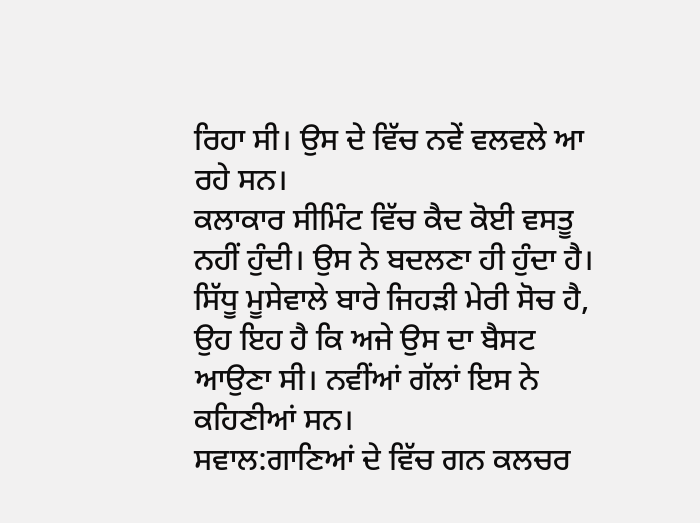ਰਿਹਾ ਸੀ। ਉਸ ਦੇ ਵਿੱਚ ਨਵੇਂ ਵਲਵਲੇ ਆ ਰਹੇ ਸਨ।
ਕਲਾਕਾਰ ਸੀਮਿੰਟ ਵਿੱਚ ਕੈਦ ਕੋਈ ਵਸਤੂ ਨਹੀਂ ਹੁੰਦੀ। ਉਸ ਨੇ ਬਦਲਣਾ ਹੀ ਹੁੰਦਾ ਹੈ।
ਸਿੱਧੂ ਮੂਸੇਵਾਲੇ ਬਾਰੇ ਜਿਹੜੀ ਮੇਰੀ ਸੋਚ ਹੈ, ਉਹ ਇਹ ਹੈ ਕਿ ਅਜੇ ਉਸ ਦਾ ਬੈਸਟ ਆਉਣਾ ਸੀ। ਨਵੀਂਆਂ ਗੱਲਾਂ ਇਸ ਨੇ ਕਹਿਣੀਆਂ ਸਨ।
ਸਵਾਲ:ਗਾਣਿਆਂ ਦੇ ਵਿੱਚ ਗਨ ਕਲਚਰ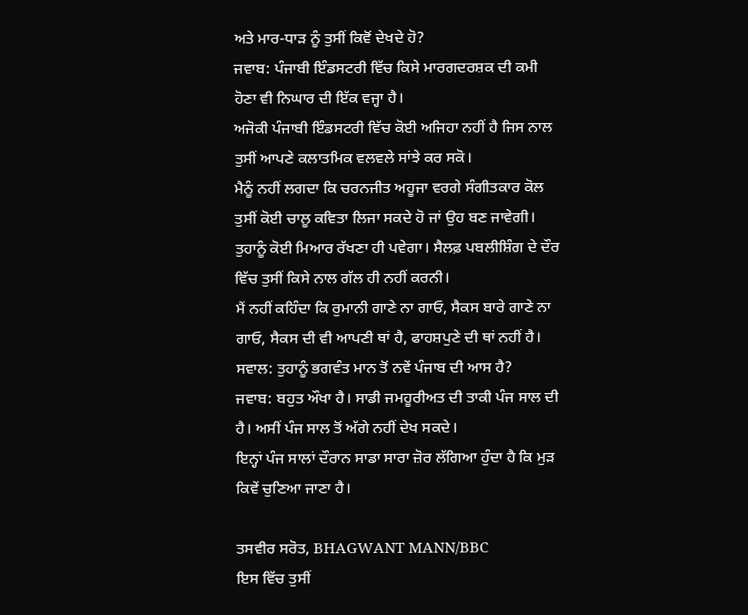ਅਤੇ ਮਾਰ-ਧਾੜ ਨੂੰ ਤੁਸੀਂ ਕਿਵੋਂ ਦੇਖਦੇ ਹੋ?
ਜਵਾਬ: ਪੰਜਾਬੀ ਇੰਡਸਟਰੀ ਵਿੱਚ ਕਿਸੇ ਮਾਰਗਦਰਸ਼ਕ ਦੀ ਕਮੀ ਹੋਣਾ ਵੀ ਨਿਘਾਰ ਦੀ ਇੱਕ ਵਜ੍ਹਾ ਹੈ।
ਅਜੋਕੀ ਪੰਜਾਬੀ ਇੰਡਸਟਰੀ ਵਿੱਚ ਕੋਈ ਅਜਿਹਾ ਨਹੀਂ ਹੈ ਜਿਸ ਨਾਲ ਤੁਸੀਂ ਆਪਣੇ ਕਲਾਤਮਿਕ ਵਲਵਲੇ ਸਾਂਝੇ ਕਰ ਸਕੋ।
ਮੈਨੂੰ ਨਹੀਂ ਲਗਦਾ ਕਿ ਚਰਨਜੀਤ ਅਹੂਜਾ ਵਰਗੇ ਸੰਗੀਤਕਾਰ ਕੋਲ ਤੁਸੀਂ ਕੋਈ ਚਾਲੂ ਕਵਿਤਾ ਲਿਜਾ ਸਕਦੇ ਹੋ ਜਾਂ ਉਹ ਬਣ ਜਾਵੇਗੀ।
ਤੁਹਾਨੂੰ ਕੋਈ ਮਿਆਰ ਰੱਖਣਾ ਹੀ ਪਵੇਗਾ। ਸੈਲਫ਼ ਪਬਲੀਸ਼ਿੰਗ ਦੇ ਦੌਰ ਵਿੱਚ ਤੁਸੀਂ ਕਿਸੇ ਨਾਲ ਗੱਲ ਹੀ ਨਹੀਂ ਕਰਨੀ।
ਮੈਂ ਨਹੀਂ ਕਹਿੰਦਾ ਕਿ ਰੁਮਾਨੀ ਗਾਣੇ ਨਾ ਗਾਓ, ਸੈਕਸ ਬਾਰੇ ਗਾਣੇ ਨਾ ਗਾਓ, ਸੈਕਸ ਦੀ ਵੀ ਆਪਣੀ ਥਾਂ ਹੈ, ਫਾਹਸ਼ਪੁਣੇ ਦੀ ਥਾਂ ਨਹੀਂ ਹੈ।
ਸਵਾਲ: ਤੁਹਾਨੂੰ ਭਗਵੰਤ ਮਾਨ ਤੋਂ ਨਵੇਂ ਪੰਜਾਬ ਦੀ ਆਸ ਹੈ?
ਜਵਾਬ: ਬਹੁਤ ਔਖਾ ਹੈ। ਸਾਡੀ ਜਮਹੂਰੀਅਤ ਦੀ ਤਾਕੀ ਪੰਜ ਸਾਲ ਦੀ ਹੈ। ਅਸੀਂ ਪੰਜ ਸਾਲ ਤੋਂ ਅੱਗੇ ਨਹੀਂ ਦੇਖ ਸਕਦੇ।
ਇਨ੍ਹਾਂ ਪੰਜ ਸਾਲਾਂ ਦੌਰਾਨ ਸਾਡਾ ਸਾਰਾ ਜ਼ੋਰ ਲੱਗਿਆ ਹੁੰਦਾ ਹੈ ਕਿ ਮੁੜ ਕਿਵੇਂ ਚੁਣਿਆ ਜਾਣਾ ਹੈ।

ਤਸਵੀਰ ਸਰੋਤ, BHAGWANT MANN/BBC
ਇਸ ਵਿੱਚ ਤੁਸੀਂ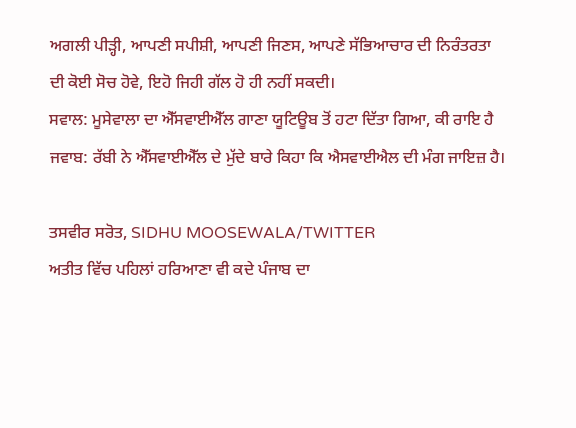ਅਗਲੀ ਪੀੜ੍ਹੀ, ਆਪਣੀ ਸਪੀਸ਼ੀ, ਆਪਣੀ ਜਿਣਸ, ਆਪਣੇ ਸੱਭਿਆਚਾਰ ਦੀ ਨਿਰੰਤਰਤਾ ਦੀ ਕੋਈ ਸੋਚ ਹੋਵੇ, ਇਹੋ ਜਿਹੀ ਗੱਲ ਹੋ ਹੀ ਨਹੀਂ ਸਕਦੀ।
ਸਵਾਲ: ਮੂਸੇਵਾਲਾ ਦਾ ਐੱਸਵਾਈਐੱਲ ਗਾਣਾ ਯੂਟਿਊਬ ਤੋਂ ਹਟਾ ਦਿੱਤਾ ਗਿਆ, ਕੀ ਰਾਇ ਹੈ
ਜਵਾਬ: ਰੱਬੀ ਨੇ ਐੱਸਵਾਈਐੱਲ ਦੇ ਮੁੱਦੇ ਬਾਰੇ ਕਿਹਾ ਕਿ ਐਸਵਾਈਐਲ ਦੀ ਮੰਗ ਜਾਇਜ਼ ਹੈ।

ਤਸਵੀਰ ਸਰੋਤ, SIDHU MOOSEWALA/TWITTER
ਅਤੀਤ ਵਿੱਚ ਪਹਿਲਾਂ ਹਰਿਆਣਾ ਵੀ ਕਦੇ ਪੰਜਾਬ ਦਾ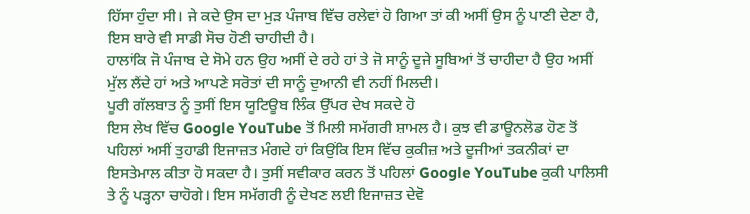ਹਿੱਸਾ ਹੁੰਦਾ ਸੀ। ਜੇ ਕਦੇ ਉਸ ਦਾ ਮੁੜ ਪੰਜਾਬ ਵਿੱਚ ਰਲੇਵਾਂ ਹੋ ਗਿਆ ਤਾਂ ਕੀ ਅਸੀਂ ਉਸ ਨੂੰ ਪਾਣੀ ਦੇਣਾ ਹੈ, ਇਸ ਬਾਰੇ ਵੀ ਸਾਡੀ ਸੋਚ ਹੋਣੀ ਚਾਹੀਦੀ ਹੈ।
ਹਾਲਾਂਕਿ ਜੋ ਪੰਜਾਬ ਦੇ ਸੋਮੇ ਹਨ ਉਹ ਅਸੀਂ ਦੇ ਰਹੇ ਹਾਂ ਤੇ ਜੋ ਸਾਨੂੰ ਦੂਜੇ ਸੂਬਿਆਂ ਤੋਂ ਚਾਹੀਦਾ ਹੈ ਉਹ ਅਸੀਂ ਮੁੱਲ ਲੈਂਦੇ ਹਾਂ ਅਤੇ ਆਪਣੇ ਸਰੋਤਾਂ ਦੀ ਸਾਨੂੰ ਦੁਆਨੀ ਵੀ ਨਹੀਂ ਮਿਲਦੀ।
ਪੂਰੀ ਗੱਲਬਾਤ ਨੂੰ ਤੁਸੀਂ ਇਸ ਯੂਟਿਊਬ ਲਿੰਕ ਉੱਪਰ ਦੇਖ ਸਕਦੇ ਹੋ
ਇਸ ਲੇਖ ਵਿੱਚ Google YouTube ਤੋਂ ਮਿਲੀ ਸਮੱਗਰੀ ਸ਼ਾਮਲ ਹੈ। ਕੁਝ ਵੀ ਡਾਊਨਲੋਡ ਹੋਣ ਤੋਂ ਪਹਿਲਾਂ ਅਸੀਂ ਤੁਹਾਡੀ ਇਜਾਜ਼ਤ ਮੰਗਦੇ ਹਾਂ ਕਿਉਂਕਿ ਇਸ ਵਿੱਚ ਕੁਕੀਜ਼ ਅਤੇ ਦੂਜੀਆਂ ਤਕਨੀਕਾਂ ਦਾ ਇਸਤੇਮਾਲ ਕੀਤਾ ਹੋ ਸਕਦਾ ਹੈ। ਤੁਸੀਂ ਸਵੀਕਾਰ ਕਰਨ ਤੋਂ ਪਹਿਲਾਂ Google YouTube ਕੁਕੀ ਪਾਲਿਸੀ ਤੇ ਨੂੰ ਪੜ੍ਹਨਾ ਚਾਹੋਗੇ। ਇਸ ਸਮੱਗਰੀ ਨੂੰ ਦੇਖਣ ਲਈ ਇਜਾਜ਼ਤ ਦੇਵੋ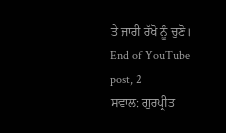ਤੇ ਜਾਰੀ ਰੱਖੋ ਨੂੰ ਚੁਣੋ।
End of YouTube post, 2
ਸਵਾਲ: ਗੁਰਪ੍ਰੀਤ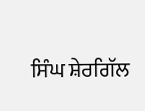ਸਿੰਘ ਸ਼ੇਰਗਿੱਲ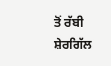ਤੋਂ ਰੱਬੀ ਸ਼ੇਰਗਿੱਲ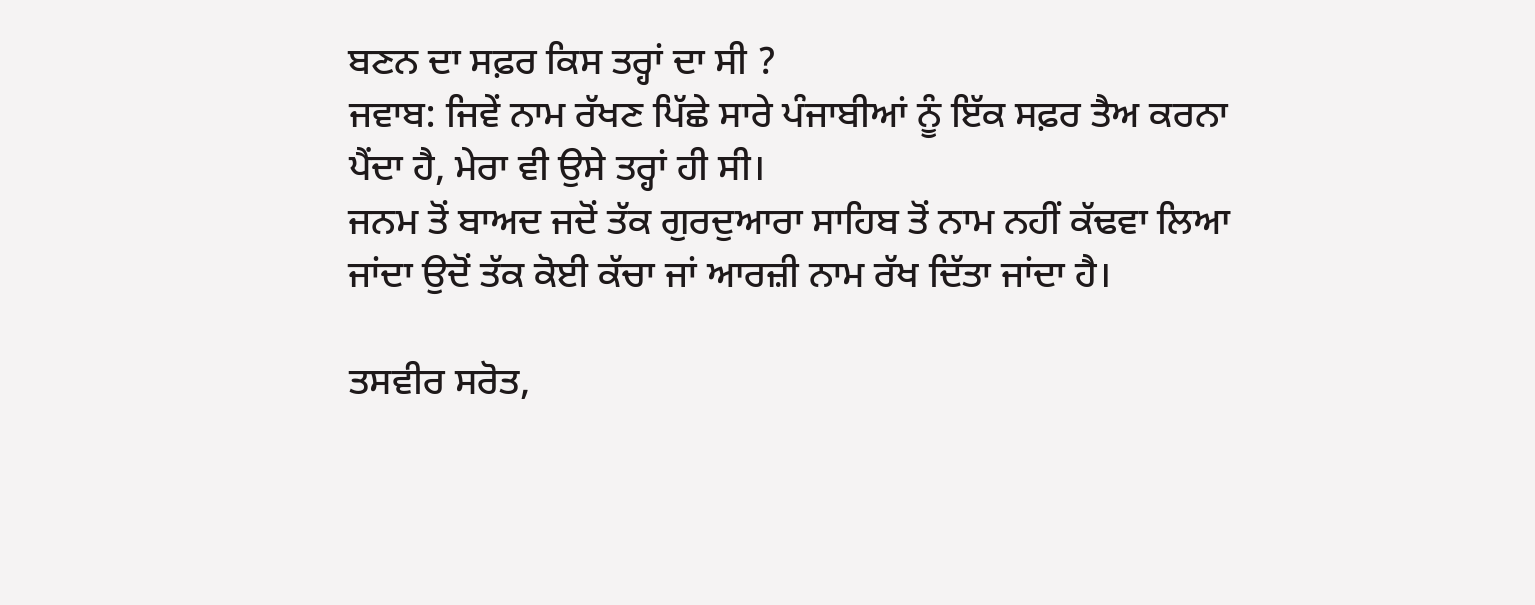ਬਣਨ ਦਾ ਸਫ਼ਰ ਕਿਸ ਤਰ੍ਹਾਂ ਦਾ ਸੀ ?
ਜਵਾਬ: ਜਿਵੇਂ ਨਾਮ ਰੱਖਣ ਪਿੱਛੇ ਸਾਰੇ ਪੰਜਾਬੀਆਂ ਨੂੰ ਇੱਕ ਸਫ਼ਰ ਤੈਅ ਕਰਨਾ ਪੈਂਦਾ ਹੈ, ਮੇਰਾ ਵੀ ਉਸੇ ਤਰ੍ਹਾਂ ਹੀ ਸੀ।
ਜਨਮ ਤੋਂ ਬਾਅਦ ਜਦੋਂ ਤੱਕ ਗੁਰਦੁਆਰਾ ਸਾਹਿਬ ਤੋਂ ਨਾਮ ਨਹੀਂ ਕੱਢਵਾ ਲਿਆ ਜਾਂਦਾ ਉਦੋਂ ਤੱਕ ਕੋਈ ਕੱਚਾ ਜਾਂ ਆਰਜ਼ੀ ਨਾਮ ਰੱਖ ਦਿੱਤਾ ਜਾਂਦਾ ਹੈ।

ਤਸਵੀਰ ਸਰੋਤ,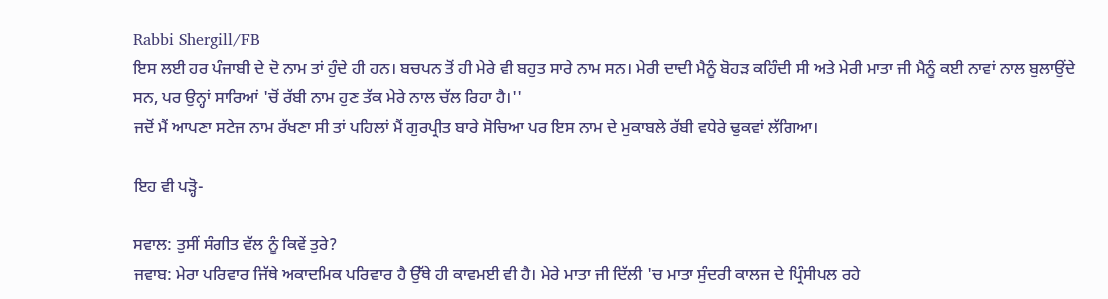Rabbi Shergill/FB
ਇਸ ਲਈ ਹਰ ਪੰਜਾਬੀ ਦੇ ਦੋ ਨਾਮ ਤਾਂ ਹੁੰਦੇ ਹੀ ਹਨ। ਬਚਪਨ ਤੋਂ ਹੀ ਮੇਰੇ ਵੀ ਬਹੁਤ ਸਾਰੇ ਨਾਮ ਸਨ। ਮੇਰੀ ਦਾਦੀ ਮੈਨੂੰ ਬੋਹੜ ਕਹਿੰਦੀ ਸੀ ਅਤੇ ਮੇਰੀ ਮਾਤਾ ਜੀ ਮੈਨੂੰ ਕਈ ਨਾਵਾਂ ਨਾਲ ਬੁਲਾਉਂਦੇ ਸਨ, ਪਰ ਉਨ੍ਹਾਂ ਸਾਰਿਆਂ 'ਚੋਂ ਰੱਬੀ ਨਾਮ ਹੁਣ ਤੱਕ ਮੇਰੇ ਨਾਲ ਚੱਲ ਰਿਹਾ ਹੈ।''
ਜਦੋਂ ਮੈਂ ਆਪਣਾ ਸਟੇਜ ਨਾਮ ਰੱਖਣਾ ਸੀ ਤਾਂ ਪਹਿਲਾਂ ਮੈਂ ਗੁਰਪ੍ਰੀਤ ਬਾਰੇ ਸੋਚਿਆ ਪਰ ਇਸ ਨਾਮ ਦੇ ਮੁਕਾਬਲੇ ਰੱਬੀ ਵਧੇਰੇ ਢੁਕਵਾਂ ਲੱਗਿਆ।

ਇਹ ਵੀ ਪੜ੍ਹੋ-

ਸਵਾਲ: ਤੁਸੀਂ ਸੰਗੀਤ ਵੱਲ ਨੂੰ ਕਿਵੇਂ ਤੁਰੇ?
ਜਵਾਬ: ਮੇਰਾ ਪਰਿਵਾਰ ਜਿੱਥੇ ਅਕਾਦਮਿਕ ਪਰਿਵਾਰ ਹੈ ਉੱਥੇ ਹੀ ਕਾਵਮਈ ਵੀ ਹੈ। ਮੇਰੇ ਮਾਤਾ ਜੀ ਦਿੱਲੀ 'ਚ ਮਾਤਾ ਸੁੰਦਰੀ ਕਾਲਜ ਦੇ ਪ੍ਰਿੰਸੀਪਲ ਰਹੇ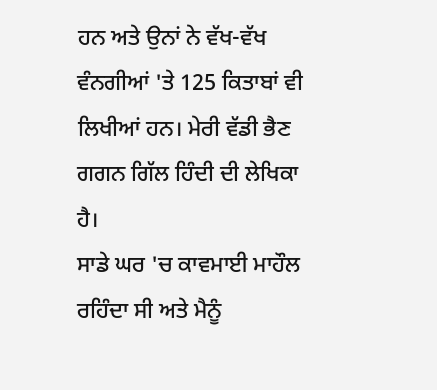ਹਨ ਅਤੇ ਉਨਾਂ ਨੇ ਵੱਖ-ਵੱਖ ਵੰਨਗੀਆਂ 'ਤੇ 125 ਕਿਤਾਬਾਂ ਵੀ ਲਿਖੀਆਂ ਹਨ। ਮੇਰੀ ਵੱਡੀ ਭੈਣ ਗਗਨ ਗਿੱਲ ਹਿੰਦੀ ਦੀ ਲੇਖਿਕਾ ਹੈ।
ਸਾਡੇ ਘਰ 'ਚ ਕਾਵਮਾਈ ਮਾਹੌਲ ਰਹਿੰਦਾ ਸੀ ਅਤੇ ਮੈਨੂੰ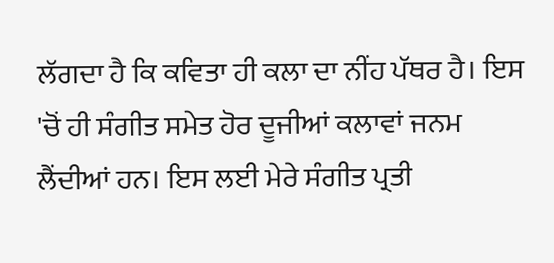ਲੱਗਦਾ ਹੈ ਕਿ ਕਵਿਤਾ ਹੀ ਕਲਾ ਦਾ ਨੀਂਹ ਪੱਥਰ ਹੈ। ਇਸ 'ਚੋਂ ਹੀ ਸੰਗੀਤ ਸਮੇਤ ਹੋਰ ਦੂਜੀਆਂ ਕਲਾਵਾਂ ਜਨਮ ਲੈਂਦੀਆਂ ਹਨ। ਇਸ ਲਈ ਮੇਰੇ ਸੰਗੀਤ ਪ੍ਰਤੀ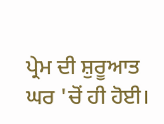ਪ੍ਰੇਮ ਦੀ ਸ਼ੁਰੂਆਤ ਘਰ 'ਚੋਂ ਹੀ ਹੋਈ।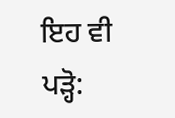ਇਹ ਵੀ ਪੜ੍ਹੋ: